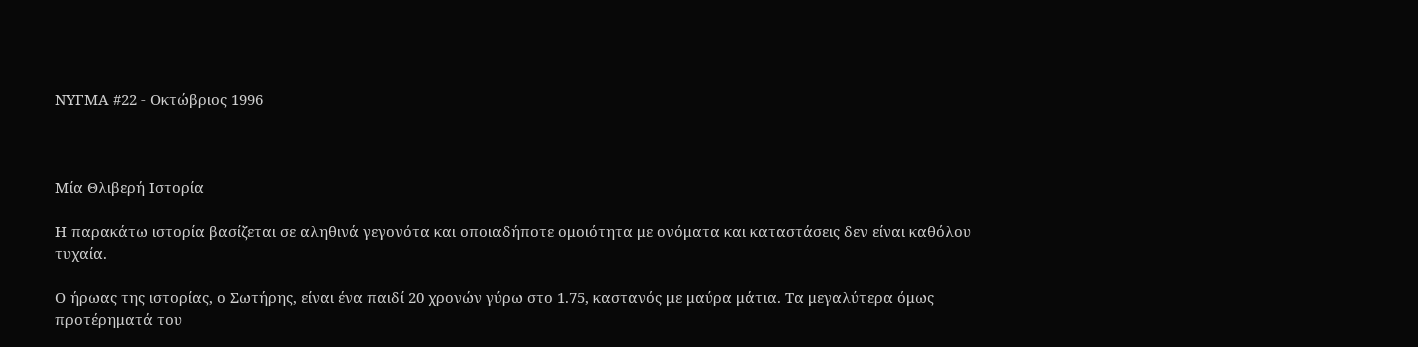ΝΥΓΜΑ #22 - Οκτώβριος 1996



Μία Θλιβερή Ιστορία

Η παρακάτω ιστορία βασίζεται σε αληθινά γεγονότα και οποιαδήποτε ομοιότητα με ονόματα και καταστάσεις δεν είναι καθόλου τυχαία.

Ο ήρωας της ιστορίας, ο Σωτήρης, είναι ένα παιδί 20 χρονών γύρω στο 1.75, καστανός με μαύρα μάτια. Τα μεγαλύτερα όμως προτέρηματά του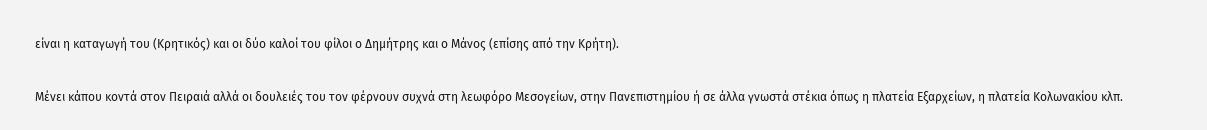είναι η καταγωγή του (Κρητικός) και οι δύο καλοί του φίλοι ο Δημήτρης και ο Μάνος (επίσης από την Κρήτη).

Μένει κάπου κοντά στον Πειραιά αλλά οι δουλειές του τον φέρνουν συχνά στη λεωφόρο Μεσογείων, στην Πανεπιστημίου ή σε άλλα γνωστά στέκια όπως η πλατεία Εξαρχείων, η πλατεία Κολωνακίου κλπ.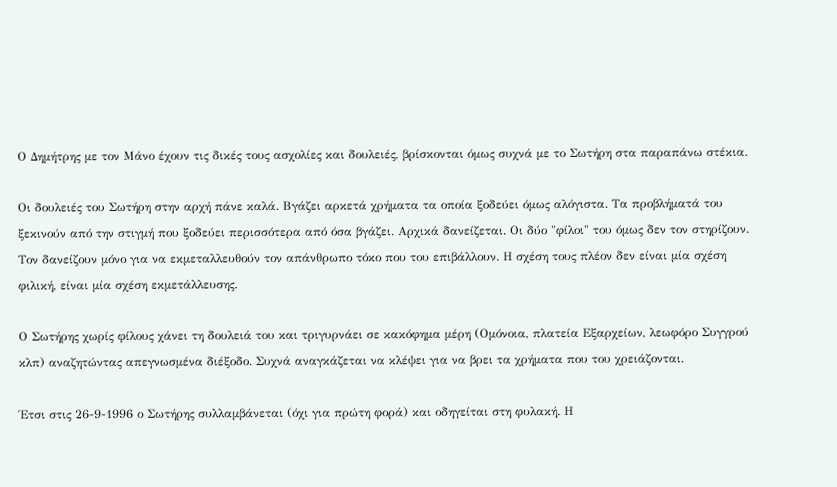Ο Δημήτρης με τον Μάνο έχουν τις δικές τους ασχολίες και δουλειές, βρίσκονται όμως συχνά με το Σωτήρη στα παραπάνω στέκια.

Οι δουλειές του Σωτήρη στην αρχή πάνε καλά. Βγάζει αρκετά χρήματα τα οποία ξοδεύει όμως αλόγιστα. Τα προβλήματά του ξεκινούν από την στιγμή που ξοδεύει περισσότερα από όσα βγάζει. Αρχικά δανείζεται. Οι δύο "φίλοι" του όμως δεν τον στηρίζουν. Τον δανείζουν μόνο για να εκμεταλλευθούν τον απάνθρωπο τόκο που του επιβάλλουν. Η σχέση τους πλέον δεν είναι μία σχέση φιλική, είναι μία σχέση εκμετάλλευσης.

Ο Σωτήρης χωρίς φίλους χάνει τη δουλειά του και τριγυρνάει σε κακόφημα μέρη (Ομόνοια, πλατεία Εξαρχείων, λεωφόρο Συγγρού κλπ) αναζητώντας απεγνωσμένα διέξοδο. Συχνά αναγκάζεται να κλέψει για να βρει τα χρήματα που του χρειάζονται.

Έτσι στις 26-9-1996 ο Σωτήρης συλλαμβάνεται (όχι για πρώτη φορά) και οδηγείται στη φυλακή. Η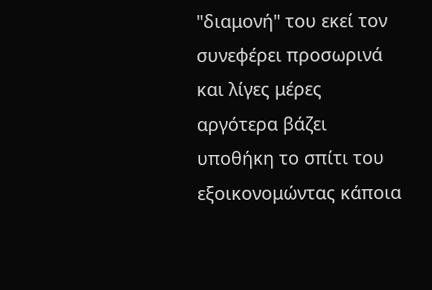"διαμονή" του εκεί τον συνεφέρει προσωρινά και λίγες μέρες αργότερα βάζει υποθήκη το σπίτι του εξοικονομώντας κάποια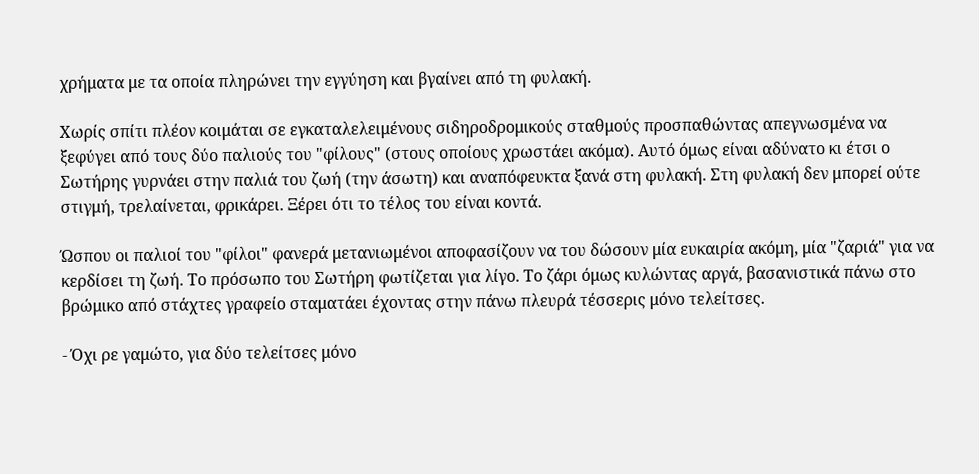χρήματα με τα οποία πληρώνει την εγγύηση και βγαίνει από τη φυλακή.

Χωρίς σπίτι πλέον κοιμάται σε εγκαταλελειμένους σιδηροδρομικούς σταθμούς προσπαθώντας απεγνωσμένα να ξεφύγει από τους δύο παλιούς του "φίλους" (στους οποίους χρωστάει ακόμα). Αυτό όμως είναι αδύνατο κι έτσι ο Σωτήρης γυρνάει στην παλιά του ζωή (την άσωτη) και αναπόφευκτα ξανά στη φυλακή. Στη φυλακή δεν μπορεί ούτε στιγμή, τρελαίνεται, φρικάρει. Ξέρει ότι το τέλος του είναι κοντά.

Ώσπου οι παλιοί του "φίλοι" φανερά μετανιωμένοι αποφασίζουν να του δώσουν μία ευκαιρία ακόμη, μία "ζαριά" για να κερδίσει τη ζωή. Το πρόσωπο του Σωτήρη φωτίζεται για λίγο. Το ζάρι όμως κυλώντας αργά, βασανιστικά πάνω στο βρώμικο από στάχτες γραφείο σταματάει έχοντας στην πάνω πλευρά τέσσερις μόνο τελείτσες.

- Όχι ρε γαμώτο, για δύο τελείτσες μόνο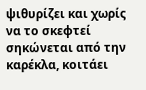ψιθυρίζει και χωρίς να το σκεφτεί σηκώνεται από την καρέκλα, κοιτάει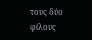τους δύο φίλους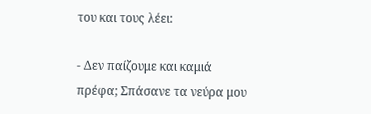του και τους λέει:

- Δεν παίζουμε και καμιά πρέφα; Σπάσανε τα νεύρα μου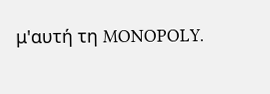μ'αυτή τη MONOPOLY.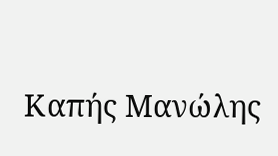Καπής Μανώλης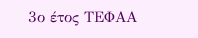3ο έτος ΤΕΦΑΑ